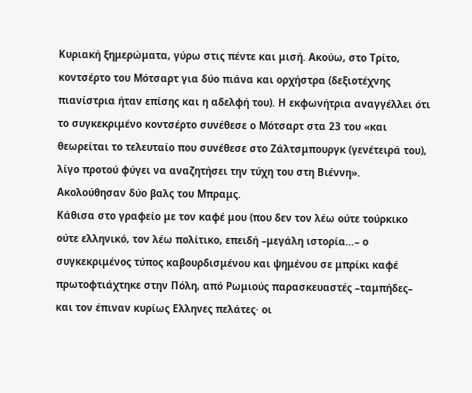Κυριακή ξημερώματα, γύρω στις πέντε και μισή. Ακούω, στο Τρίτο, κοντσέρτο του Μότσαρτ για δύο πιάνα και ορχήστρα (δεξιοτέχνης πιανίστρια ήταν επίσης και η αδελφή του). Η εκφωνήτρια αναγγέλλει ότι το συγκεκριμένο κοντσέρτο συνέθεσε ο Μότσαρτ στα 23 του «και θεωρείται το τελευταίο που συνέθεσε στο Ζάλτσμπουργκ (γενέτειρά του), λίγο προτού φύγει να αναζητήσει την τύχη του στη Βιέννη». Ακολούθησαν δύο βαλς του Μπραμς.
Κάθισα στο γραφείο με τον καφέ μου (που δεν τον λέω ούτε τούρκικο ούτε ελληνικό, τον λέω πολίτικο, επειδή –μεγάλη ιστορία…– ο συγκεκριμένος τύπος καβουρδισμένου και ψημένου σε μπρίκι καφέ πρωτοφτιάχτηκε στην Πόλη, από Ρωμιούς παρασκευαστές –ταμπήδες– και τον έπιναν κυρίως Ελληνες πελάτες· οι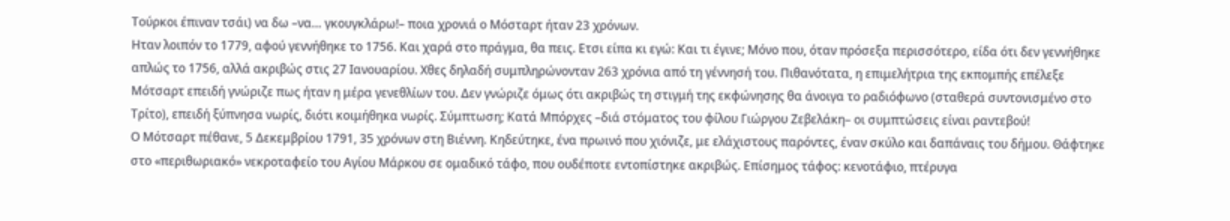Τούρκοι έπιναν τσάι) να δω –να… γκουγκλάρω!– ποια χρονιά ο Μόσταρτ ήταν 23 χρόνων.
Ηταν λοιπόν το 1779, αφού γεννήθηκε το 1756. Και χαρά στο πράγμα, θα πεις. Ετσι είπα κι εγώ: Και τι έγινε; Μόνο που, όταν πρόσεξα περισσότερο, είδα ότι δεν γεννήθηκε απλώς το 1756, αλλά ακριβώς στις 27 Ιανουαρίου. Χθες δηλαδή συμπληρώνονταν 263 χρόνια από τη γέννησή του. Πιθανότατα, η επιμελήτρια της εκπομπής επέλεξε Μότσαρτ επειδή γνώριζε πως ήταν η μέρα γενεθλίων του. Δεν γνώριζε όμως ότι ακριβώς τη στιγμή της εκφώνησης θα άνοιγα το ραδιόφωνο (σταθερά συντονισμένο στο Τρίτο), επειδή ξύπνησα νωρίς, διότι κοιμήθηκα νωρίς. Σύμπτωση; Κατά Μπόρχες –διά στόματος του φίλου Γιώργου Ζεβελάκη– οι συμπτώσεις είναι ραντεβού!
Ο Μότσαρτ πέθανε, 5 Δεκεμβρίου 1791, 35 χρόνων στη Βιέννη. Κηδεύτηκε, ένα πρωινό που χιόνιζε, με ελάχιστους παρόντες, έναν σκύλο και δαπάναις του δήμου. Θάφτηκε στο «περιθωριακό» νεκροταφείο του Αγίου Μάρκου σε ομαδικό τάφο, που ουδέποτε εντοπίστηκε ακριβώς. Επίσημος τάφος: κενοτάφιο, πτέρυγα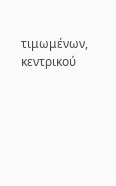τιμωμένων, κεντρικού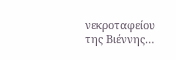νεκροταφείου της Βιέννης…